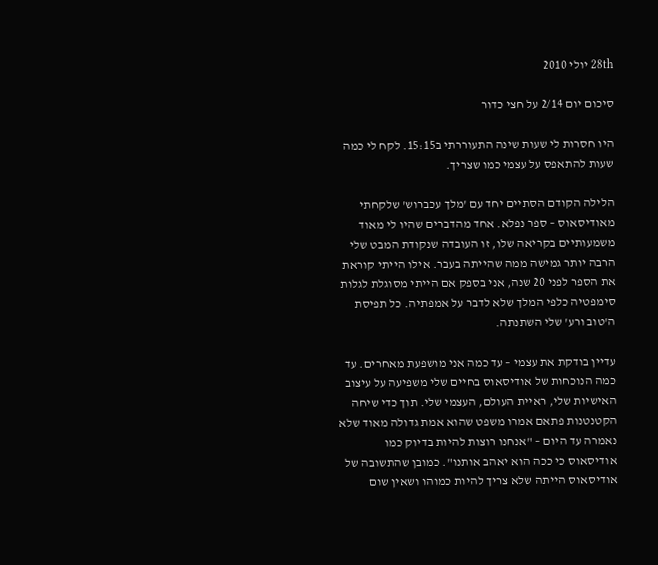28th יולי 2010

סיכום יום 2/14 על חצי כדור

היו חסרות לי שעות שינה התעוררתי ב15:15. לקח לי כמה שעות להתאפס על עצמי כמו שצריך.

הלילה הקודם הסתיים יחד עם 'מלך עכברוש' שלקחתי מאודיסאוס – ספר נפלא. אחד מהדברים שהיו לי מאוד משמעותיים בקריאה שלו, זו העובדה שנקודת המבט שלי הרבה יותר גמישה ממה שהייתה בעבר. אילו הייתי קוראת את הספר לפני 20 שנה, אני בספק אם הייתי מסוגלת לגלות סימפטיה כלפי המלך שלא לדבר על אמפתיה. כל תפיסת ה'טוב ורע' שלי השתנתה.

עדיין בודקת את עצמי – עד כמה אני מושפעת מאחרים. עד כמה הנוכחות של אודיסאוס בחיים שלי משפיעה על עיצוב האישיות שלי, ראיית העולם, העצמי שלי. תוך כדי שיחה הקטנטנות פתאם אמרו משפט שהוא אמת גדולה מאוד שלא נאמרה עד היום – "אנחנו רוצות להיות בדיוק כמו אודיסאוס כי ככה הוא יאהב אותנו". כמובן שהתשובה של אודיסאוס הייתה שלא צריך להיות כמוהו ושאין שום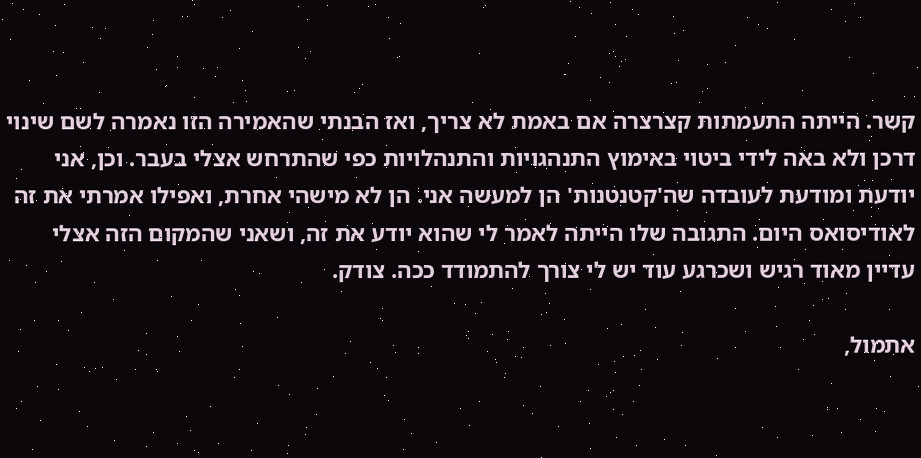קשר. הייתה התעמתות קצרצרה אם באמת לא צריך, ואז הבנתי שהאמירה הזו נאמרה לשם שינוי דרכן ולא באה לידי ביטוי באימוץ התנהגויות והתנהלויות כפי שהתרחש אצלי בעבר. וכן, אני יודעת ומודעת לעובדה שה'קטנטנות' הן למעשה אני. הן לא מישהי אחרת, ואפילו אמרתי את זה לאודיסואס היום. התגובה שלו הייתה לאמר לי שהוא יודע את זה, ושאני שהמקום הזה אצלי עדיין מאוד רגיש ושכרגע עוד יש לי צורך להתמודד ככה. צודק.

אתמול,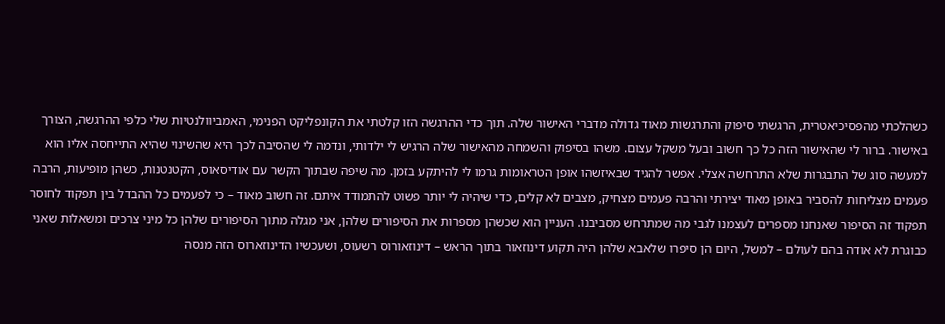כשהלכתי מהפסיכיאטרית, הרגשתי סיפוק והתרגשות מאוד גדולה מדברי האישור שלה. תוך כדי ההרגשה הזו קלטתי את הקונפליקט הפנימי, האמביוולנטיות שלי כלפי ההרגשה, הצורך באישור. ברור לי שהאישור הזה כל כך חשוב ובעל משקל עצום. משהו בסיפוק והשמחה מהאישור שלה הרגיש לי ילדותי, ונדמה לי שהסיבה לכך היא שהשינוי שהיא התייחסה אליו הוא למעשה סוג של התבגרות שלא התרחשה אצלי. אפשר להגיד שבאיזשהו אופן הטראומות גרמו לי להיתקע בזמן. מה שיפה שבתוך הקשר עם אודיסאוס, הקטנטנות, כשהן מופיעות, הרבה פעמים מצליחות להסביר באופן מאוד יצירתי והרבה פעמים מצחיק, מצבים לא קלים, כדי שיהיה לי יותר פשוט להתמודד איתם. זה חשוב מאוד – כי לפעמים כל ההבדל בין תפקוד לחוסר תפקוד זה הסיפור שאנחנו מספרים לעצמנו לגבי מה שמתרחש מסביבנו. העניין הוא שכשהן מספרות את הסיפורים שלהן, אני מגלה מתוך הסיפורים שלהן כל מיני צרכים ומשאלות שאני כבוגרת לא אודה בהם לעולם – למשל, היום הן סיפרו שלאבא שלהן היה תקוע דינוזאור בתוך הראש – דינוזאורוס רשעוס, ושעכשיו הדינוזארוס הזה מנסה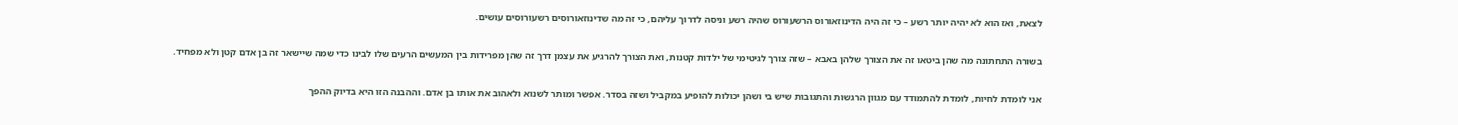לצאת, ואז הוא לא יהיה יותר רשע – כי זה היה הדינוזאורוס הרשעורוס שהיה רשע וניסה לדרוך עליהם, כי זה מה שדינוזאורוסים רשעורוסים עושים.

בשורה התחתונה מה שהן ביטאו זה את הצורך שלהן באבא – שזה צורך לגיטימי של ילדות קטנות, ואת הצורך להרגיע את עצמן דרך זה שהן מפרידות בין המעשים הרעים שלו לבינו כדי שמה שיישאר זה בן אדם קטן ולא מפחיד.

אני לומדת לחיות, לומדת להתמודד עם מגוון הרגשות והתגובות שיש בי ושהן יכולות להופיע במקביל ושזה בסדר. אפשר ומותר לשנוא ולאהוב את אותו בן אדם. וההבנה הזו היא בדיוק ההפך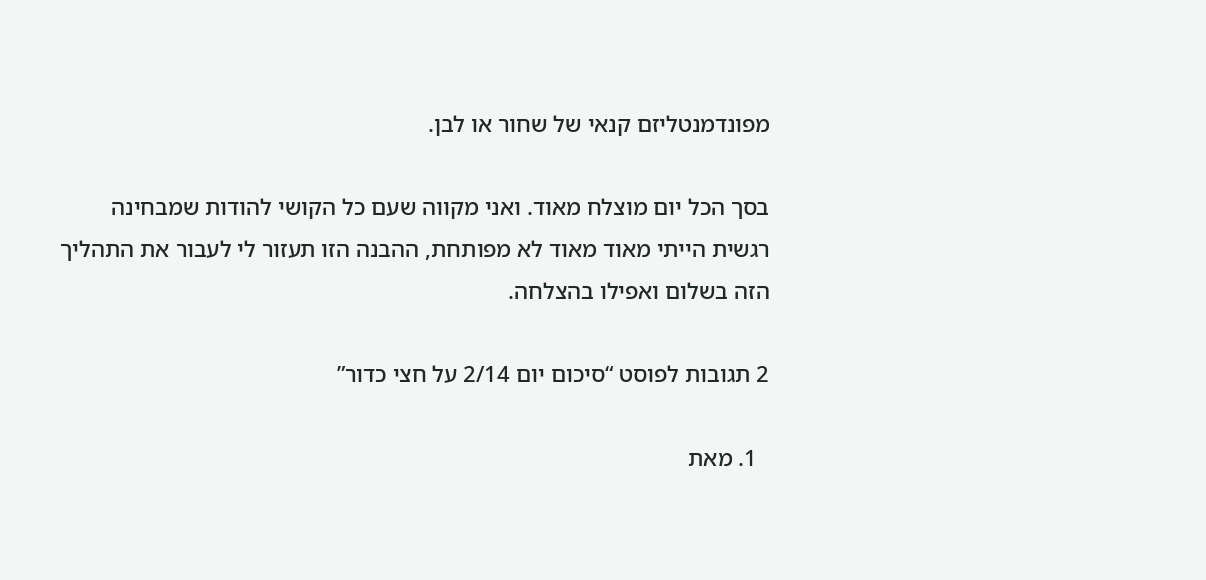מפונדמנטליזם קנאי של שחור או לבן.

בסך הכל יום מוצלח מאוד. ואני מקווה שעם כל הקושי להודות שמבחינה רגשית הייתי מאוד מאוד לא מפותחת, ההבנה הזו תעזור לי לעבור את התהליך הזה בשלום ואפילו בהצלחה.

2 תגובות לפוסט “סיכום יום 2/14 על חצי כדור”

  1. מאת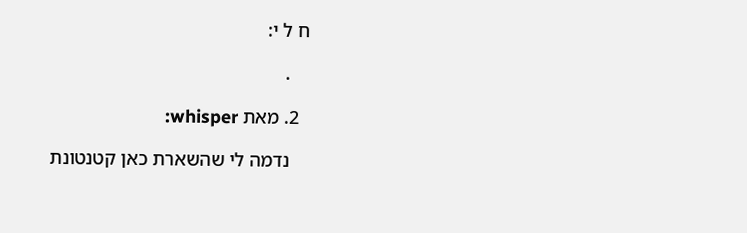ח ל י:

    .

  2. מאת whisper:

    נדמה לי שהשארת כאן קטנטונת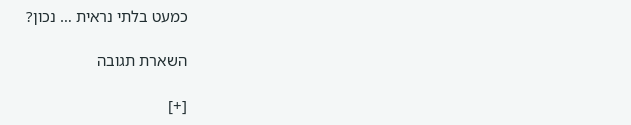כמעט בלתי נראית … נכון?

השארת תגובה

[+]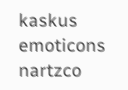kaskus emoticons nartzco